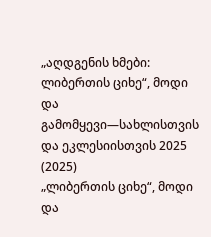„აღდგენის ხმები: ლიბერთის ციხე“, მოდი და გამომყევი—სახლისთვის და ეკლესიისთვის 2025 (2025)
„ლიბერთის ციხე“, მოდი და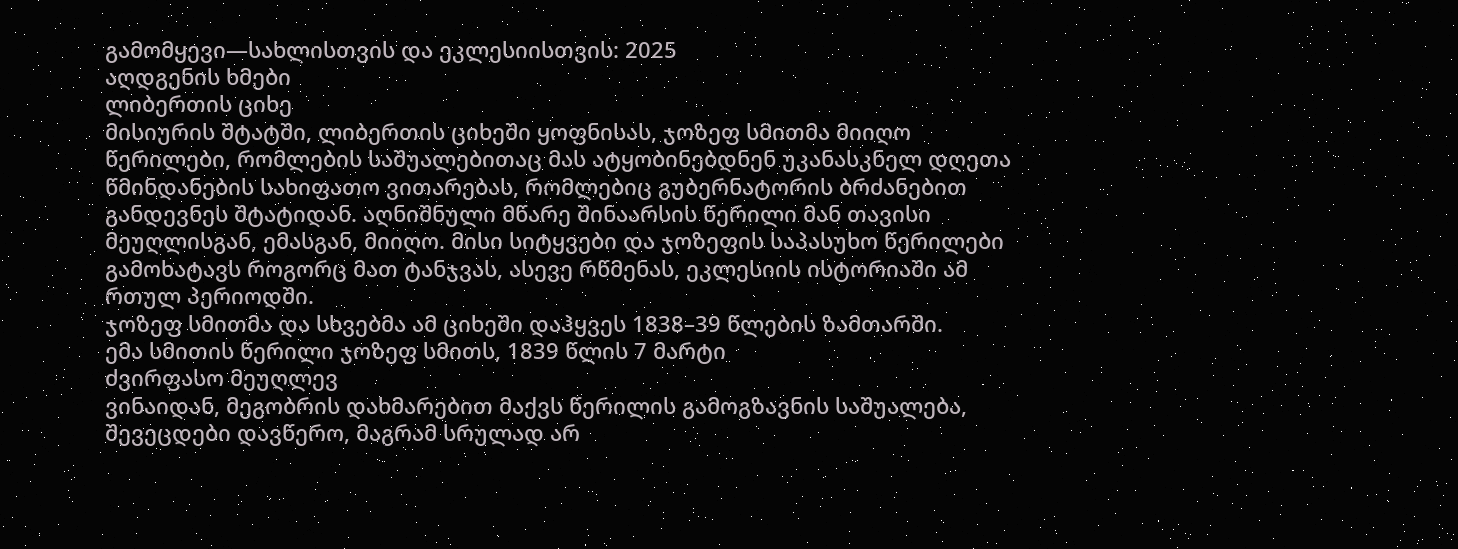გამომყევი—სახლისთვის და ეკლესიისთვის: 2025
აღდგენის ხმები
ლიბერთის ციხე
მისიურის შტატში, ლიბერთის ციხეში ყოფნისას, ჯოზეფ სმითმა მიიღო წერილები, რომლების საშუალებითაც მას ატყობინებდნენ უკანასკნელ დღეთა წმინდანების სახიფათო ვითარებას, რომლებიც გუბერნატორის ბრძანებით განდევნეს შტატიდან. აღნიშნული მწარე შინაარსის წერილი მან თავისი მეუღლისგან, ემასგან, მიიღო. მისი სიტყვები და ჯოზეფის საპასუხო წერილები გამოხატავს როგორც მათ ტანჯვას, ასევე რწმენას, ეკლესიის ისტორიაში ამ რთულ პერიოდში.
ჯოზეფ სმითმა და სხვებმა ამ ციხეში დაჰყვეს 1838–39 წლების ზამთარში.
ემა სმითის წერილი ჯოზეფ სმითს, 1839 წლის 7 მარტი
ძვირფასო მეუღლევ
ვინაიდან, მეგობრის დახმარებით მაქვს წერილის გამოგზავნის საშუალება, შევეცდები დავწერო, მაგრამ სრულად არ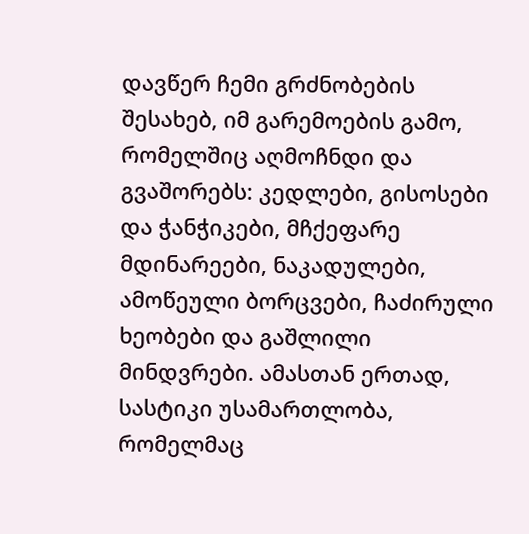დავწერ ჩემი გრძნობების შესახებ, იმ გარემოების გამო, რომელშიც აღმოჩნდი და გვაშორებს: კედლები, გისოსები და ჭანჭიკები, მჩქეფარე მდინარეები, ნაკადულები, ამოწეული ბორცვები, ჩაძირული ხეობები და გაშლილი მინდვრები. ამასთან ერთად, სასტიკი უსამართლობა, რომელმაც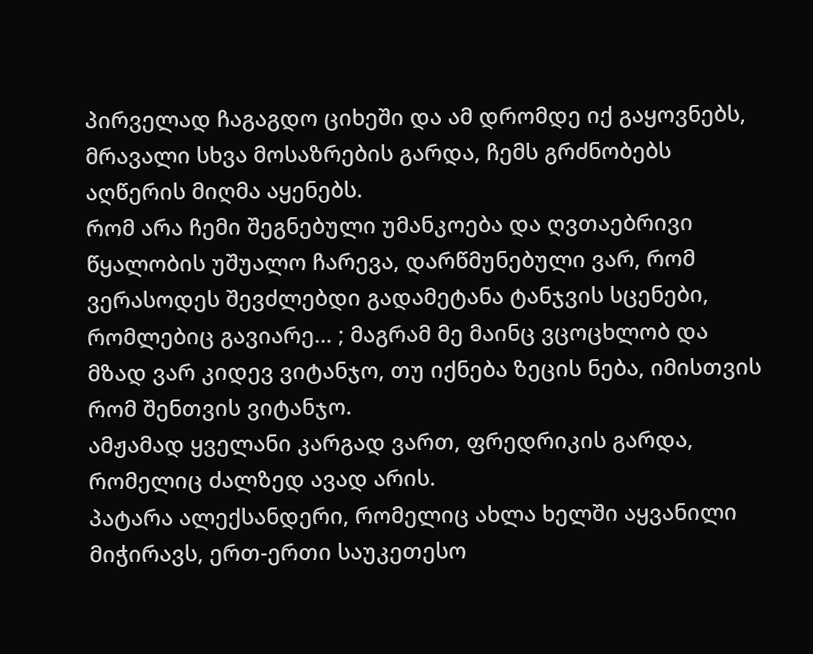პირველად ჩაგაგდო ციხეში და ამ დრომდე იქ გაყოვნებს, მრავალი სხვა მოსაზრების გარდა, ჩემს გრძნობებს აღწერის მიღმა აყენებს.
რომ არა ჩემი შეგნებული უმანკოება და ღვთაებრივი წყალობის უშუალო ჩარევა, დარწმუნებული ვარ, რომ ვერასოდეს შევძლებდი გადამეტანა ტანჯვის სცენები, რომლებიც გავიარე… ; მაგრამ მე მაინც ვცოცხლობ და მზად ვარ კიდევ ვიტანჯო, თუ იქნება ზეცის ნება, იმისთვის რომ შენთვის ვიტანჯო.
ამჟამად ყველანი კარგად ვართ, ფრედრიკის გარდა, რომელიც ძალზედ ავად არის.
პატარა ალექსანდერი, რომელიც ახლა ხელში აყვანილი მიჭირავს, ერთ-ერთი საუკეთესო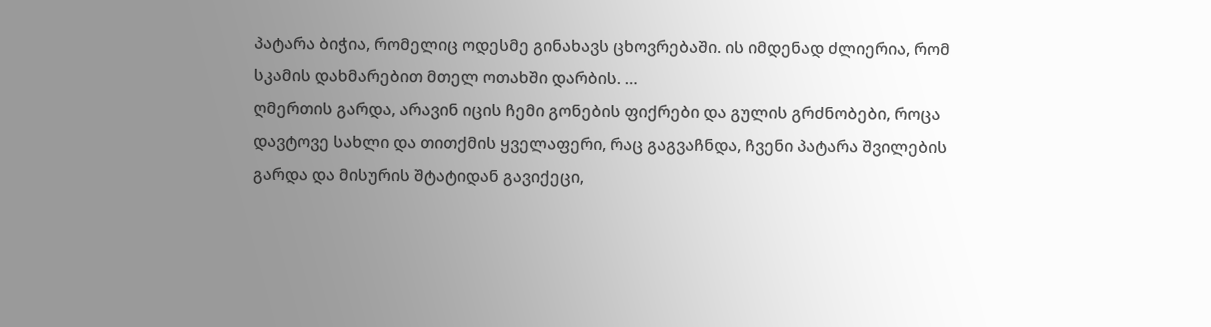პატარა ბიჭია, რომელიც ოდესმე გინახავს ცხოვრებაში. ის იმდენად ძლიერია, რომ სკამის დახმარებით მთელ ოთახში დარბის. …
ღმერთის გარდა, არავინ იცის ჩემი გონების ფიქრები და გულის გრძნობები, როცა დავტოვე სახლი და თითქმის ყველაფერი, რაც გაგვაჩნდა, ჩვენი პატარა შვილების გარდა და მისურის შტატიდან გავიქეცი,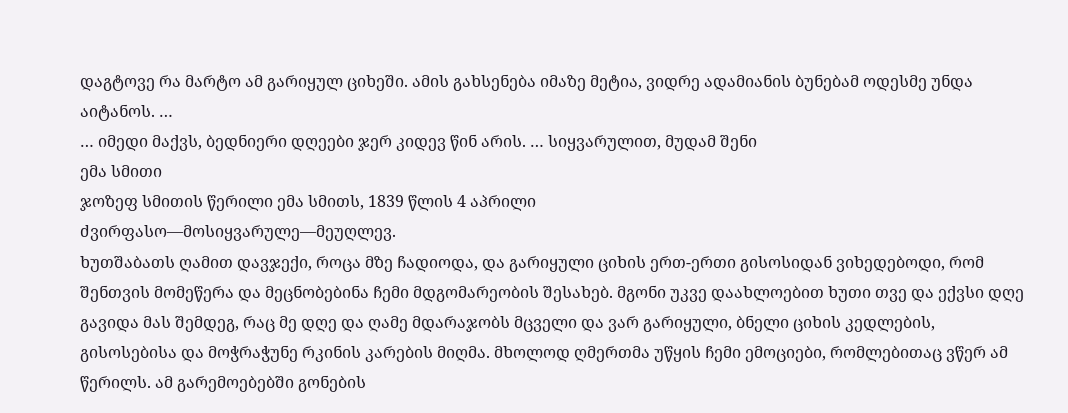დაგტოვე რა მარტო ამ გარიყულ ციხეში. ამის გახსენება იმაზე მეტია, ვიდრე ადამიანის ბუნებამ ოდესმე უნდა აიტანოს. …
… იმედი მაქვს, ბედნიერი დღეები ჯერ კიდევ წინ არის. … სიყვარულით, მუდამ შენი
ემა სმითი
ჯოზეფ სმითის წერილი ემა სმითს, 1839 წლის 4 აპრილი
ძვირფასო—მოსიყვარულე—მეუღლევ.
ხუთშაბათს ღამით დავჯექი, როცა მზე ჩადიოდა, და გარიყული ციხის ერთ-ერთი გისოსიდან ვიხედებოდი, რომ შენთვის მომეწერა და მეცნობებინა ჩემი მდგომარეობის შესახებ. მგონი უკვე დაახლოებით ხუთი თვე და ექვსი დღე გავიდა მას შემდეგ, რაც მე დღე და ღამე მდარაჯობს მცველი და ვარ გარიყული, ბნელი ციხის კედლების, გისოსებისა და მოჭრაჭუნე რკინის კარების მიღმა. მხოლოდ ღმერთმა უწყის ჩემი ემოციები, რომლებითაც ვწერ ამ წერილს. ამ გარემოებებში გონების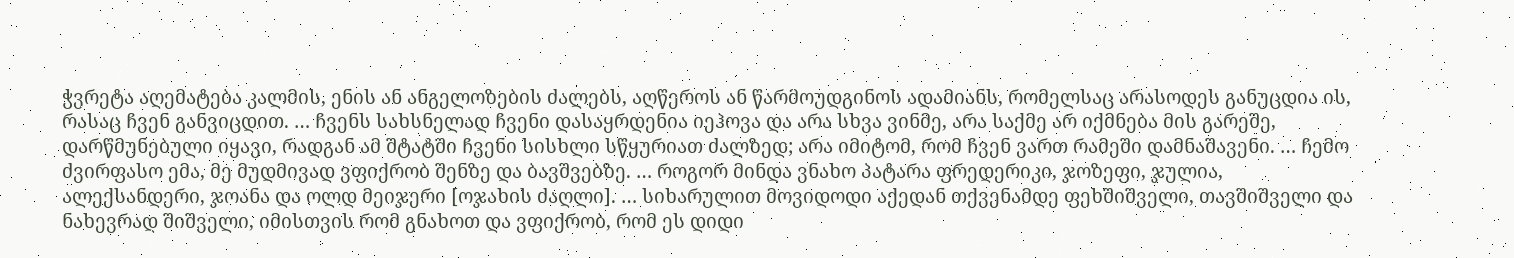ჭვრეტა აღემატება კალმის, ენის ან ანგელოზების ძალებს, აღწეროს ან წარმოუდგინოს ადამიანს, რომელსაც არასოდეს განუცდია ის, რასაც ჩვენ განვიცდით. … ჩვენს სახსნელად ჩვენი დასაყრდენია იეჰოვა და არა სხვა ვინმე, არა საქმე არ იქმნება მის გარეშე, დარწმუნებული იყავი, რადგან ამ შტატში ჩვენი სისხლი სწყურიათ ძალზედ; არა იმიტომ, რომ ჩვენ ვართ რამეში დამნაშავენი. … ჩემო ძვირფასო ემა, მე მუდმივად ვფიქრობ შენზე და ბავშვებზე. … როგორ მინდა ვნახო პატარა ფრედერიკი, ჯოზეფი, ჯულია, ალექსანდერი, ჯოანა და ოლდ მეიჯერი [ოჯახის ძაღლი]. … სიხარულით მოვიდოდი აქედან თქვენამდე ფეხშიშველი, თავშიშველი და ნახევრად შიშველი, იმისთვის რომ გნახოთ და ვფიქრობ, რომ ეს დიდი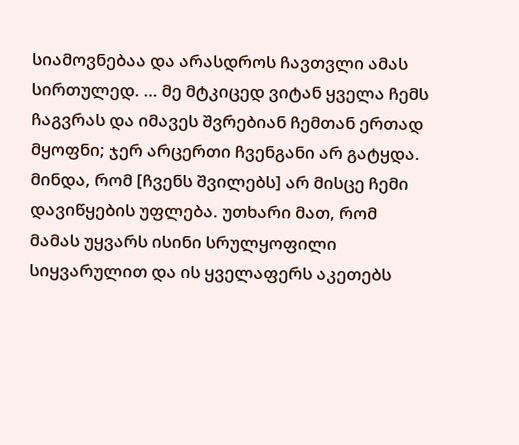სიამოვნებაა და არასდროს ჩავთვლი ამას სირთულედ. … მე მტკიცედ ვიტან ყველა ჩემს ჩაგვრას და იმავეს შვრებიან ჩემთან ერთად მყოფნი; ჯერ არცერთი ჩვენგანი არ გატყდა. მინდა, რომ [ჩვენს შვილებს] არ მისცე ჩემი დავიწყების უფლება. უთხარი მათ, რომ მამას უყვარს ისინი სრულყოფილი სიყვარულით და ის ყველაფერს აკეთებს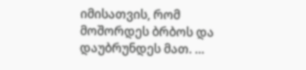იმისათვის, რომ მოშორდეს ბრბოს და დაუბრუნდეს მათ. …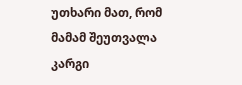უთხარი მათ, რომ მამამ შეუთვალა კარგი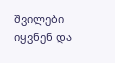შვილები იყვნენ და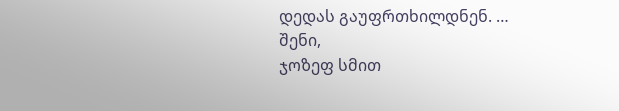დედას გაუფრთხილდნენ. …
შენი,
ჯოზეფ სმით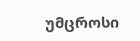უმცროსი